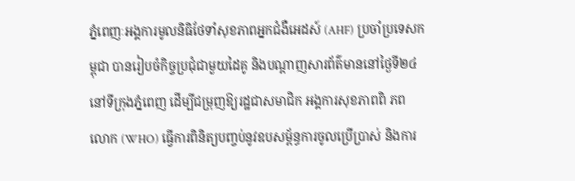ភ្នំពេញៈអង្គការមូលនិធិថែទាំសុខភាពអ្នកជំងឺអេដស៍ (AHF) ប្រចាំប្រទេសកម្ពុជា បានរៀបចំកិច្ចប្រជុំជាមួយដៃគូ និងបណ្តាញសារព័ត៌មាននៅថ្ងៃទី២៤ នៅទីក្រុងភ្នំពេញ ដើម្បីជម្រុញឱ្យរដ្ឋជាសមាជិក អង្គការសុខភាពពិ ភពលោក (WHO) ធ្វើការពិនិត្យបញ្ចប់នូវឧបសម្ព័ន្ធការចូលប្រើប្រាស់ និងការ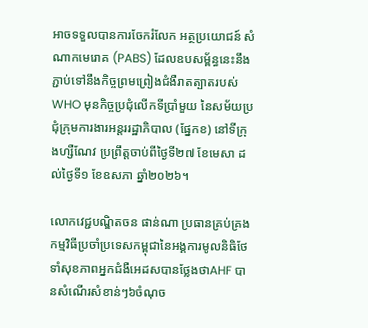អាចទទួលបានការចែករំលែក អត្ថប្រយោជន៍ សំណាកមេរោគ (PABS) ដែលឧបសម្ព័ន្ធនេះនឹងភ្ជាប់ទៅនឹងកិច្ចព្រមព្រៀងជំងឺរាតត្បាតរបស់ WHO មុនកិច្ចប្រជុំលើកទីប្រាំមួយ នៃសម័យប្រជុំក្រុមការងារអន្តររដ្ឋាភិបាល (ផ្នែកខ) នៅទីក្រុងហ្សឺណែវ ប្រព្រឹត្តចាប់ពីថ្ងៃទី២៧ ខែមេសា ដល់ថ្ងៃទី១ ខែឧសភា ឆ្នាំ២០២៦។

លោកវេជ្ជបណ្ឌិតចន ផាន់ណា ប្រធានគ្រប់គ្រងកម្មវិធីប្រចាំប្រទេសកម្ពុជានៃអង្គការមូលនិធិថែទាំសុខភាពអ្នកជំងឺអេដសបានថ្លែងថាAHF បានសំណើរសំខាន់ៗ៦ចំណុច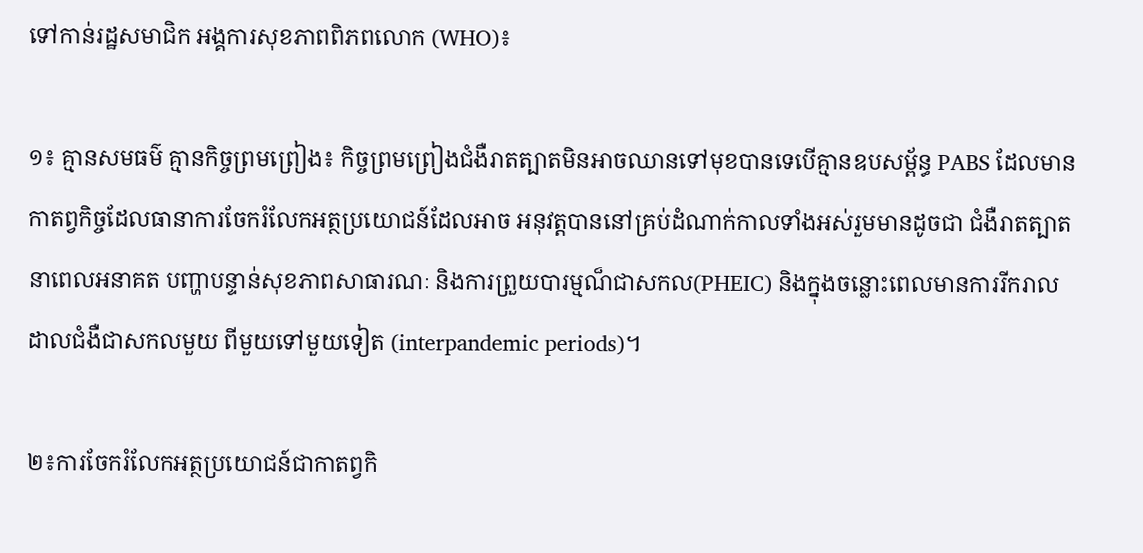ទៅកាន់រដ្ឋសមាជិក អង្គការសុខភាពពិភពលោក (WHO)៖

១៖ គ្មានសមធម៌ គ្មានកិច្ចព្រមព្រៀង៖ កិច្ចព្រមព្រៀងជំងឺរាតត្បាតមិនអាចឈានទៅមុខបានទេបើគ្មានឧបសម្ព័ន្ធ PABS ដែលមានកាតព្វកិច្ចដែលធានាការចែករំលែកអត្ថប្រយោជន៍ដែលអាច អនុវត្តបាននៅគ្រប់ដំណាក់កាលទាំងអស់រួមមានដូចជា ជំងឺរាតត្បាតនាពេលអនាគត បញ្ហាបន្ទាន់សុខភាពសាធារណៈ និងការព្រួយបារម្មណ៏ជាសកល(PHEIC) និងក្នុងចន្លោះពេលមានការរីករាលដាលជំងឺជាសកលមួយ ពីមួយទៅមួយទៀត (interpandemic periods)។

២៖ការចែករំលែកអត្ថប្រយោជន៍ជាកាតព្វកិ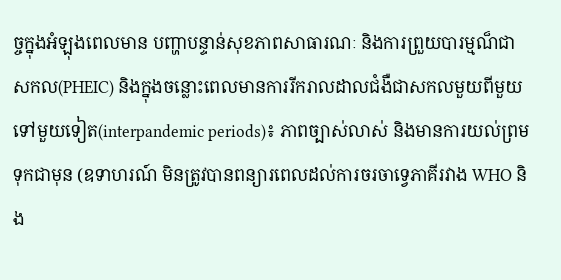ច្ចក្នុងអំឡុងពេលមាន បញ្ហាបន្ទាន់សុខភាពសាធារណៈ និងការព្រួយបារម្មណ៏ជាសកល(PHEIC) និងក្នុងចន្លោះពេលមានការរីករាលដាលជំងឺជាសកលមួយពីមួយទៅមួយទៀត(interpandemic periods)៖ ភាពច្បាស់លាស់ និងមានការយល់ព្រមទុកជាមុន (ឧទាហរណ៍ មិនត្រូវបានពន្យារពេលដល់ការចរចាទ្វេភាគីរវាង WHO និង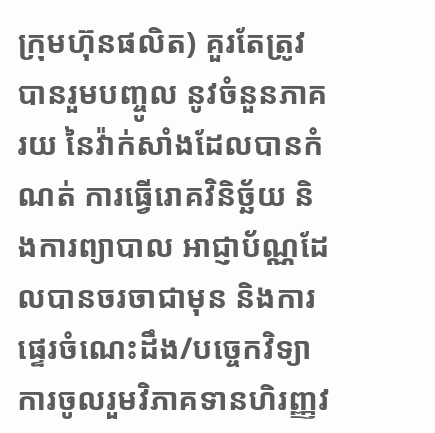ក្រុមហ៊ុនផលិត) គួរតែត្រូវបានរួមបញ្ចូល នូវចំនួនភាគរយ នៃវ៉ាក់សាំងដែលបានកំណត់ ការធ្វើរោគវិនិច្ឆ័យ និងការព្យាបាល អាជ្ញាប័ណ្ណដែលបានចរចាជាមុន និងការផ្ទេរចំណេះដឹង/បច្ចេកវិទ្យាការចូលរួមវិភាគទានហិរញ្ញវ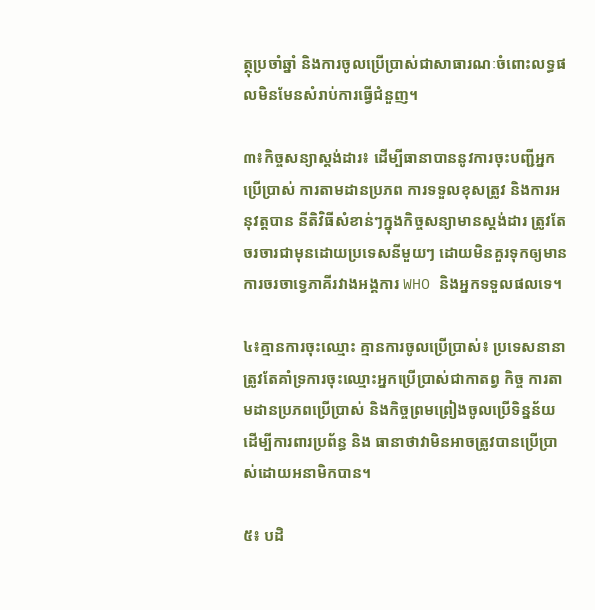ត្ថុប្រចាំឆ្នាំ និងការចូលប្រើប្រាស់ជាសាធារណៈចំពោះលទ្ធផលមិនមែនសំរាប់ការធ្វើជំនួញ។

៣៖កិច្ចសន្យាស្តង់ដារ៖ ដើម្បីធានាបាននូវការចុះបញ្ជីអ្នកប្រើប្រាស់ ការតាមដានប្រភព ការទទួលខុសត្រូវ និងការអនុវត្តបាន នីតិវិធីសំខាន់ៗក្នុងកិច្ចសន្យាមានស្តង់ដារ ត្រូវតែចរចារជាមុនដោយប្រទេសនីមួយៗ ដោយមិនគួរទុកឲ្យមានការចរចាទ្វេភាគីរវាងអង្គការ WHO និងអ្នកទទួលផលទេ។

៤៖គ្មានការចុះឈ្មោះ គ្មានការចូលប្រើប្រាស់៖ ប្រទេសនានាត្រូវតែគាំទ្រការចុះឈ្មោះអ្នកប្រើប្រាស់ជាកាតព្វ កិច្ច ការតាមដានប្រភពប្រើប្រាស់ និងកិច្ចព្រមព្រៀងចូលប្រើទិន្នន័យ ដើម្បីការពារប្រព័ន្ធ និង ធានាថាវាមិនអាចត្រូវបានប្រើប្រាស់ដោយអនាមិកបាន។

៥៖ បដិ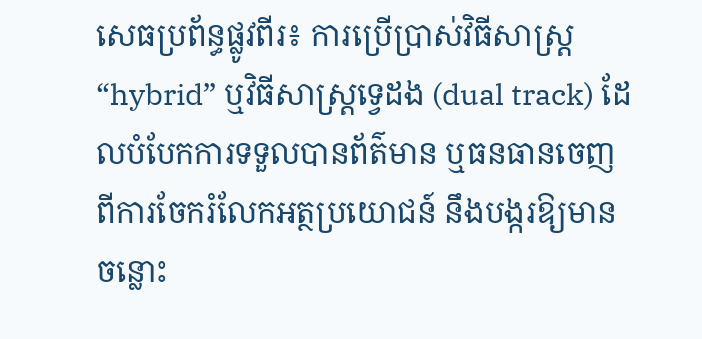សេធប្រព័ន្ធផ្លូវពីរ៖ ការប្រើប្រាស់វិធីសាស្ត្រ “hybrid” ឬវិធីសាស្ត្រទ្វេដង (dual track) ដែលបំបែកការទទួលបានព័ត៌មាន ឬធនធានចេញពីការចែករំលែកអត្ថប្រយោជន៍ នឹងបង្ករឱ្យមានចន្លោះ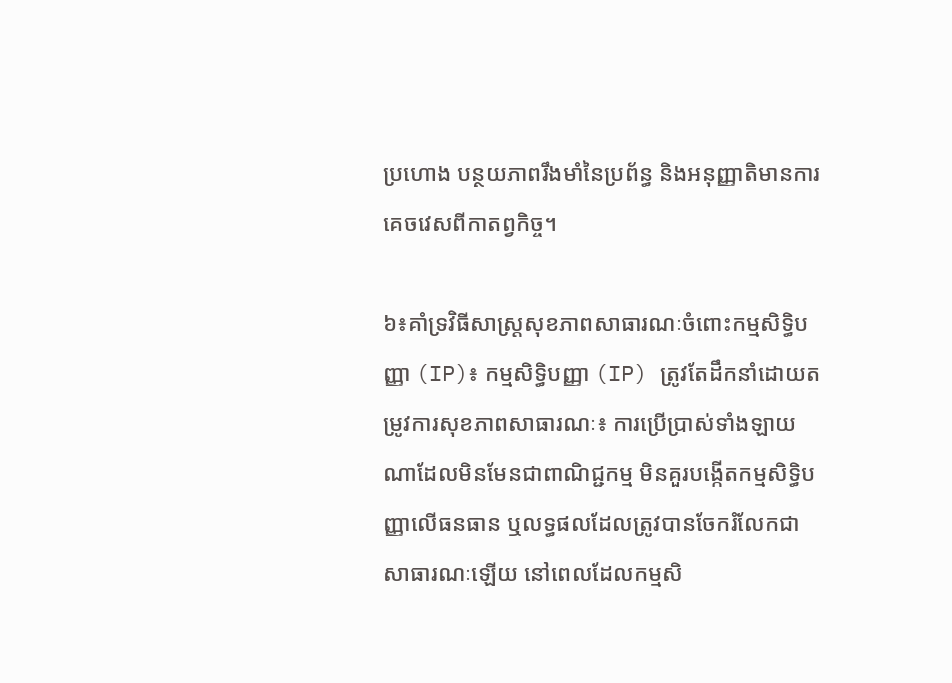ប្រហោង បន្ថយភាពរឹងមាំនៃប្រព័ន្ធ និងអនុញ្ញាតិមានការគេចវេសពីកាតព្វកិច្ច។

៦៖គាំទ្រវិធីសាស្រ្តសុខភាពសាធារណៈចំពោះកម្មសិទ្ធិបញ្ញា (IP)៖ កម្មសិទ្ធិបញ្ញា (IP) ត្រូវតែដឹកនាំដោយតម្រូវការសុខភាពសាធារណៈ៖ ការប្រើប្រាស់ទាំងឡាយណាដែលមិនមែនជាពាណិជ្ជកម្ម មិនគួរបង្កើតកម្មសិទ្ធិបញ្ញាលើធនធាន ឬលទ្ធផលដែលត្រូវបានចែករំលែកជា សាធារណៈឡើយ នៅពេលដែលកម្មសិ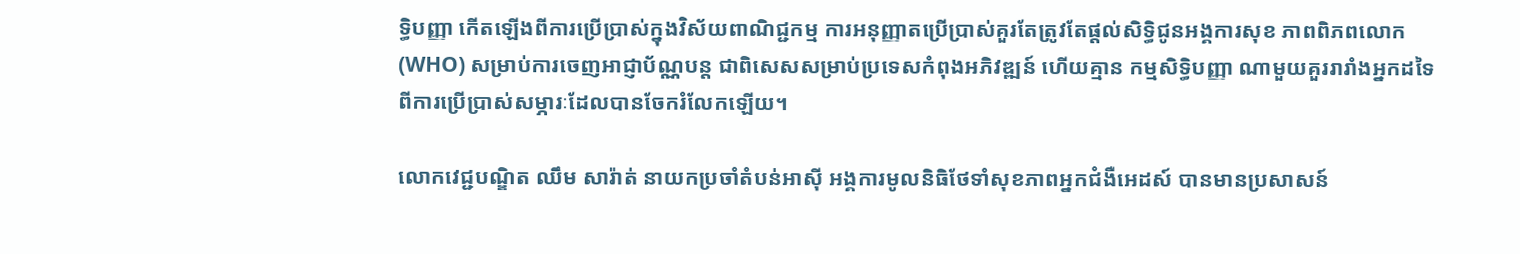ទ្ធិបញ្ញា កើតឡើងពីការប្រើប្រាស់ក្នុងវិស័យពាណិជ្ជកម្ម ការអនុញ្ញាតប្រើប្រាស់គួរតែត្រូវតែផ្តល់សិទ្ធិជូនអង្គការសុខ ភាពពិភពលោក (WHO) សម្រាប់ការចេញអាជ្ញាប័ណ្ណបន្ត ជាពិសេសសម្រាប់ប្រទេសកំពុងអភិវឌ្ឍន៍ ហើយគ្មាន កម្មសិទ្ធិបញ្ញា ណាមួយគួររារាំងអ្នកដទៃពីការប្រើប្រាស់សម្ភារៈដែលបានចែករំលែកឡើយ។

លោកវេជ្ជបណ្ឌិត ឈឹម សារ៉ាត់ នាយកប្រចាំតំបន់អាស៊ី អង្គការមូលនិធិថែទាំសុខភាពអ្នកជំងឺអេដស៍ បានមានប្រសាសន៍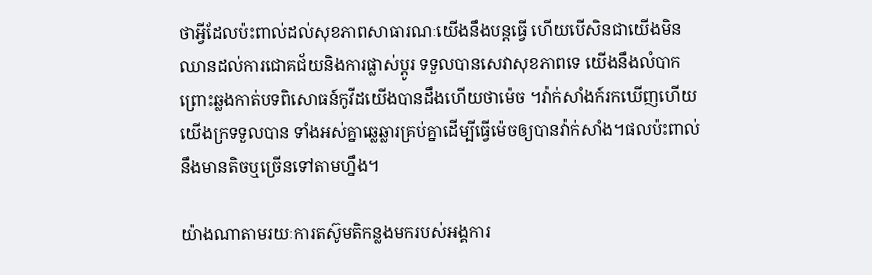ថាអ្វីដែលប៉ះពាល់ដល់សុខភាពសាធារណៈយើងនឹងបន្ដធ្វើ ហើយបើសិនជាយើងមិនឈានដល់ការជោគជ័យនិងការផ្លាស់ប្ដូរ ទទួលបានសេវាសុខភាពទេ យើងនឹងលំបាកព្រោះឆ្លងកាត់បទពិសោធន៍កូវីដយើងបានដឹងហើយថាម៉េច ។វ៉ាក់សាំងក៍រកឃើញហើយយើងក្រទទួលបាន ទាំងអស់គ្នាឆ្លេឆ្លារគ្រប់គ្នាដើម្បីធ្វើម៉េចឲ្យបានវ៉ាក់សាំង។ផលប៉ះពាល់នឹងមានតិចឬច្រើនទៅតាមហ្នឹង។

យ៉ាងណាតាមរយៈការតស៊ូមតិកន្លងមករបស់អង្គការ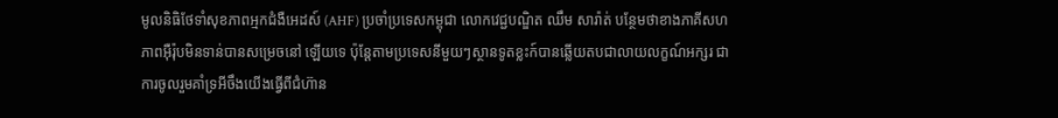មូលនិធិថែទាំសុខភាពអ្មកជំងឺអេដស៍ (AHF) ប្រចាំប្រទេសកម្ពុជា លោកវេជ្ជបណ្ឌិត ឈឹម សារ៉ាត់ បន្ថែមថាខាងភាគីសហភាពអ៊ឺរ៉ុបមិនទាន់បានសម្រេចនៅ ឡើយទេ ប៉ុន្ដែតាមប្រទេសនីមួយៗស្ថានទូតខ្លះក៍បានឆ្លើយតបជាលាយលក្ខណ៍អក្សរ ជាការចូលរួមគាំទ្រអីចឹងយើងធ្វើពីជំហ៊ាន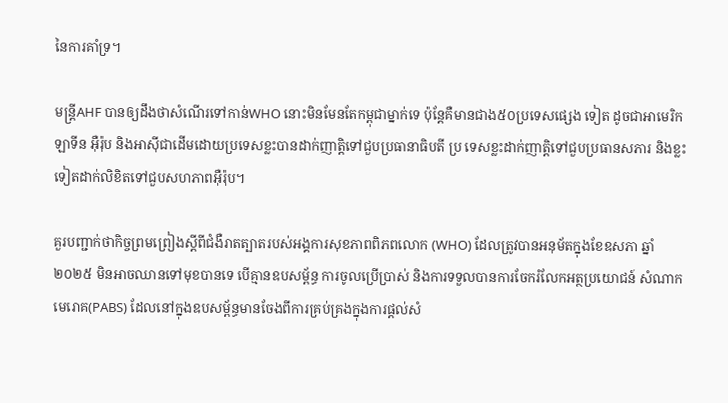នៃការគាំទ្រ។

មន្រ្ដីAHF បានឲ្យដឹងថាសំណើរទៅកាន់WHO នោះមិនមែនតែកម្ពុជាម្នាក់ទេ ប៉ុន្ដែគឺមានជាង៥០ប្រទេសផ្សេង ទៀត ដូចជាអាមេរិកឡាទីន អ៊ឺរ៉ុប និងអាស៊ីជាដើមដោយប្រទេសខ្លះបានដាក់ញាត្តិទៅជួបប្រធានាធិបតី ប្រ ទេសខ្លះដាក់ញាត្តិទៅជួបប្រធានសភារ និងខ្លះទៀតដាក់លិខិតទៅជួបសហភាពអ៊ឺរ៉ុប។

គួរបញ្ជាក់ថាកិច្ចព្រមព្រៀងស្តីពីជំងឺរាតត្បាតរបស់អង្គការសុខភាពពិភពលោក (WHO) ដែលត្រូវបានអនុម័តក្នុងខែឧសភា ឆ្នាំ២០២៥ មិនអាចឈានទៅមុខបានទេ បើគ្មានឧបសម្ព័ន្ធ ការចូលប្រើប្រាស់ និងការទទួលបានការចែករំលែកអត្ថប្រយោជន៍ សំណាកមេរោគ(PABS) ដែលនៅក្នុងឧបសម្ព័ន្ធមានចែងពីការគ្រប់គ្រងក្នុងការផ្តល់សំ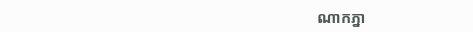ណាកភ្នា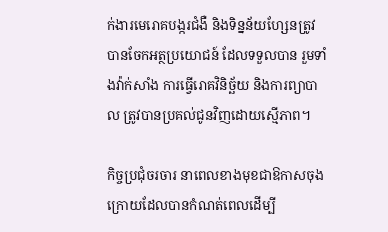ក់ងារមេរោគបង្ករជំងឺ និងទិន្នន័យហ្សែនត្រូវបានចែកអត្ថប្រយោជន៍ ដែលទទួលបាន រួមទាំងវ៉ាក់សាំង ការធ្វើរោគវិនិច្ឆ័យ និងការព្យាបាល ត្រូវបានប្រគល់ជូនវិញដោយស្មើភាព។

កិច្ចប្រជុំចរចារ នាពេលខាងមុខជាឱកាសចុងក្រោយដែលបានកំណត់ពេលដើម្បី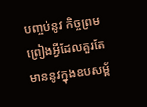បញ្ចប់នូវ កិច្ចព្រមព្រៀងអ្វីដែលគួរតែមាននូវក្នុងឧបសម្ព័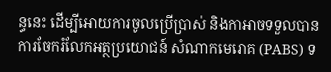ន្ធនេះ ដើម្បីអោយការចូលប្រើប្រាស់ និងកាអាចទទួលបានការចែករំលែកអត្ថប្រយោជន៍ សំណាកមេរោគ (PABS) ទ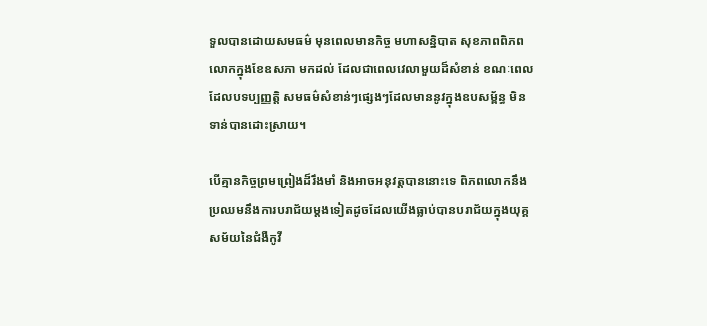ទួលបានដោយសមធម៌ មុនពេលមានកិច្ច មហាសន្និបាត សុខភាពពិភពលោកក្នុងខែឧសភា មកដល់ ដែលជាពេលវេលាមួយដ៏សំខាន់ ខណៈពេលដែលបទប្បញ្ញត្តិ សមធម៌សំខាន់ៗផ្សេងៗដែលមាននូវក្នុងឧបសម្ព័ន្ធ មិនទាន់បានដោះស្រាយ។

បើគ្មានកិច្ចព្រមព្រៀងដ៏រឹងមាំ និងអាចអនុវត្តបាននោះទេ ពិភពលោកនឹងប្រឈមនឹងការបរាជ័យម្តងទៀតដូចដែលយើងធ្លាប់បានបរាជ័យក្នុងយុគ្គសម័យនៃជំងឺកូវី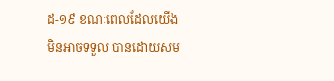ដ-១៩ ខណៈពេលដែលយើងមិនអាចទទួល បានដោយសម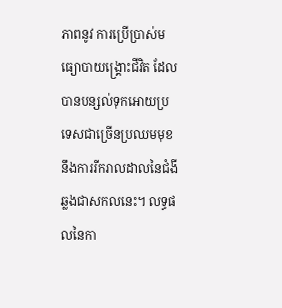ភាពនូវ ការប្រើប្រាស់មធ្យោបាយង្គ្រោះជីវិត ដែលបានបន្សល់ទុកអោយប្រទេសជាច្រើនប្រឈមមុខនឹងការរីករាលដាលនៃជំងីឆ្លងជាសកលនេះ។ លទ្ធផលនៃកា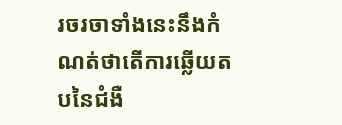រចរចាទាំងនេះនឹងកំណត់ថាតើការឆ្លើយតបនៃជំងឺ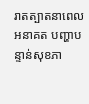រាតត្បាតនាពេលអនាគត បញ្ហាបន្ទាន់សុខភា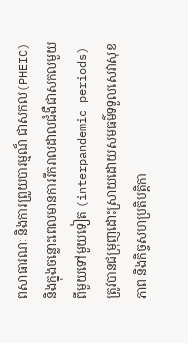ពសាធារណៈ និងការព្រួយបារម្មណ៏ ជាសកល(PHEIC) និងក្នុងចន្លោះពេលមានការរីករាលដាលជំងឺជាសកលមួយពីមួយទៅមួយទៀត (interpandemic periods) ត្រូវបានជម្រុញដោះស្រាយដោយសមធម៌ទទួលសេវាសុខភាព និងកិច្ចសហប្រតិបត្តិកា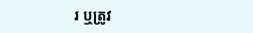រ ឬត្រូវ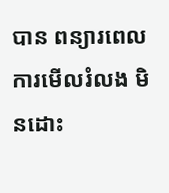បាន ពន្យារពេល ការមើលរំលង មិនដោះ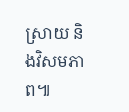ស្រាយ និងវិសមភាព៕